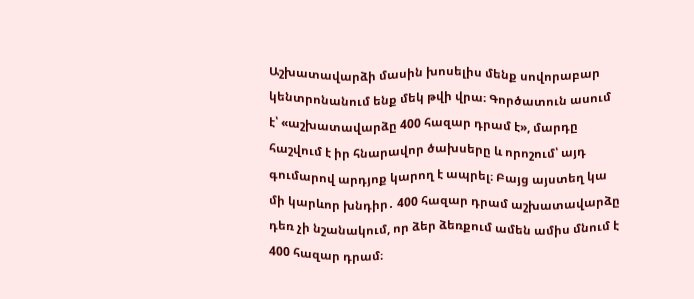Աշխատավարձի մասին խոսելիս մենք սովորաբար կենտրոնանում ենք մեկ թվի վրա։ Գործատուն ասում է՝ «աշխատավարձը 400 հազար դրամ է», մարդը հաշվում է իր հնարավոր ծախսերը և որոշում՝ այդ գումարով արդյոք կարող է ապրել։ Բայց այստեղ կա մի կարևոր խնդիր․ 400 հազար դրամ աշխատավարձը դեռ չի նշանակում, որ ձեր ձեռքում ամեն ամիս մնում է 400 հազար դրամ։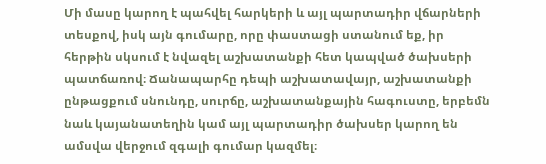Մի մասը կարող է պահվել հարկերի և այլ պարտադիր վճարների տեսքով, իսկ այն գումարը, որը փաստացի ստանում եք, իր հերթին սկսում է նվազել աշխատանքի հետ կապված ծախսերի պատճառով։ Ճանապարհը դեպի աշխատավայր, աշխատանքի ընթացքում սնունդը, սուրճը, աշխատանքային հագուստը, երբեմն նաև կայանատեղին կամ այլ պարտադիր ծախսեր կարող են ամսվա վերջում զգալի գումար կազմել։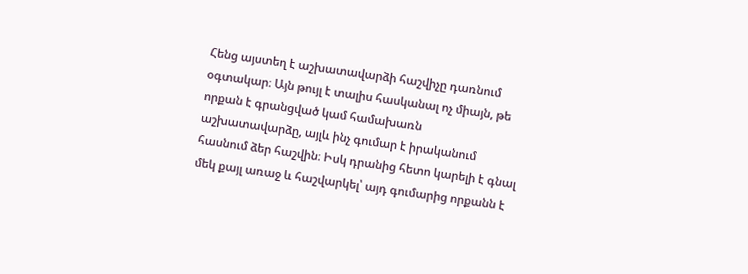Հենց այստեղ է աշխատավարձի հաշվիչը դառնում օգտակար։ Այն թույլ է տալիս հասկանալ ոչ միայն, թե որքան է գրանցված կամ համախառն աշխատավարձը, այլև ինչ գումար է իրականում հասնում ձեր հաշվին։ Իսկ դրանից հետո կարելի է գնալ մեկ քայլ առաջ և հաշվարկել՝ այդ գումարից որքանն է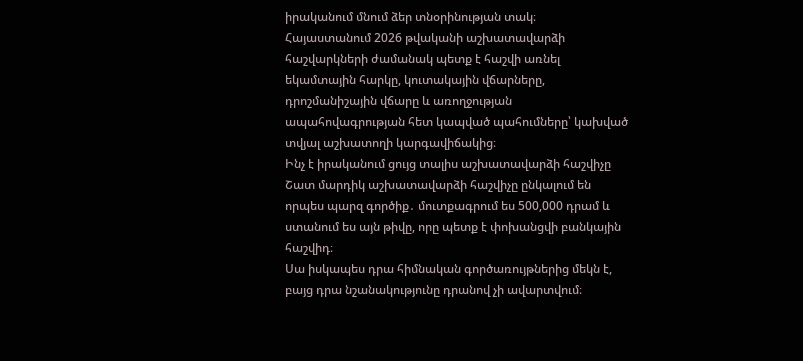իրականում մնում ձեր տնօրինության տակ։
Հայաստանում 2026 թվականի աշխատավարձի հաշվարկների ժամանակ պետք է հաշվի առնել եկամտային հարկը, կուտակային վճարները, դրոշմանիշային վճարը և առողջության ապահովագրության հետ կապված պահումները՝ կախված տվյալ աշխատողի կարգավիճակից։
Ինչ է իրականում ցույց տալիս աշխատավարձի հաշվիչը
Շատ մարդիկ աշխատավարձի հաշվիչը ընկալում են որպես պարզ գործիք․ մուտքագրում ես 500,000 դրամ և ստանում ես այն թիվը, որը պետք է փոխանցվի բանկային հաշվիդ։
Սա իսկապես դրա հիմնական գործառույթներից մեկն է, բայց դրա նշանակությունը դրանով չի ավարտվում։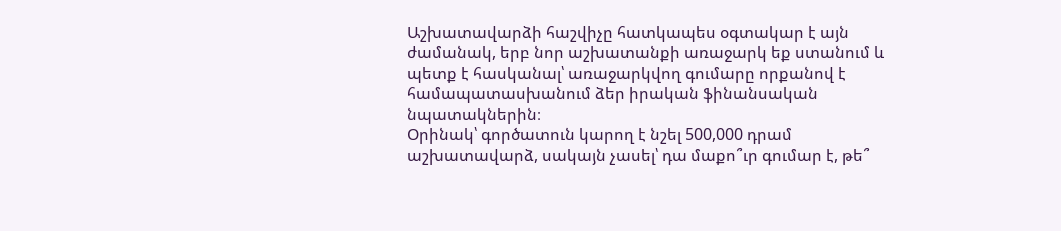Աշխատավարձի հաշվիչը հատկապես օգտակար է այն ժամանակ, երբ նոր աշխատանքի առաջարկ եք ստանում և պետք է հասկանալ՝ առաջարկվող գումարը որքանով է համապատասխանում ձեր իրական ֆինանսական նպատակներին։
Օրինակ՝ գործատուն կարող է նշել 500,000 դրամ աշխատավարձ, սակայն չասել՝ դա մաքո՞ւր գումար է, թե՞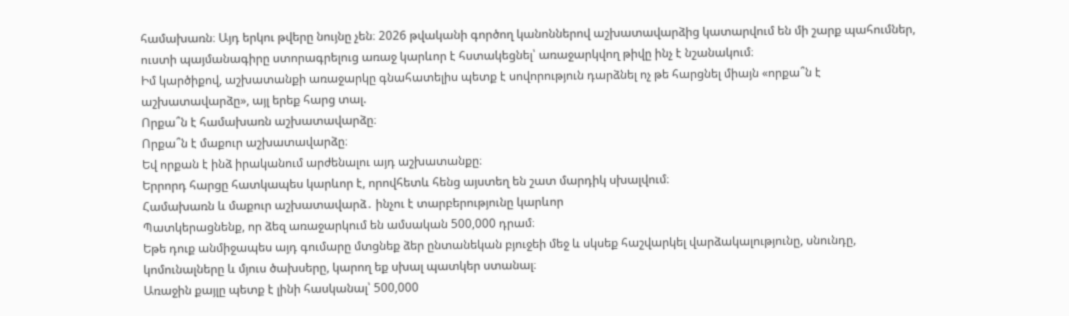համախառն։ Այդ երկու թվերը նույնը չեն։ 2026 թվականի գործող կանոններով աշխատավարձից կատարվում են մի շարք պահումներ, ուստի պայմանագիրը ստորագրելուց առաջ կարևոր է հստակեցնել՝ առաջարկվող թիվը ինչ է նշանակում։
Իմ կարծիքով, աշխատանքի առաջարկը գնահատելիս պետք է սովորություն դարձնել ոչ թե հարցնել միայն «որքա՞ն է աշխատավարձը», այլ երեք հարց տալ.
Որքա՞ն է համախառն աշխատավարձը։
Որքա՞ն է մաքուր աշխատավարձը։
Եվ որքան է ինձ իրականում արժենալու այդ աշխատանքը։
Երրորդ հարցը հատկապես կարևոր է, որովհետև հենց այստեղ են շատ մարդիկ սխալվում։
Համախառն և մաքուր աշխատավարձ․ ինչու է տարբերությունը կարևոր
Պատկերացնենք, որ ձեզ առաջարկում են ամսական 500,000 դրամ։
Եթե դուք անմիջապես այդ գումարը մտցնեք ձեր ընտանեկան բյուջեի մեջ և սկսեք հաշվարկել վարձակալությունը, սնունդը, կոմունալները և մյուս ծախսերը, կարող եք սխալ պատկեր ստանալ։
Առաջին քայլը պետք է լինի հասկանալ՝ 500,000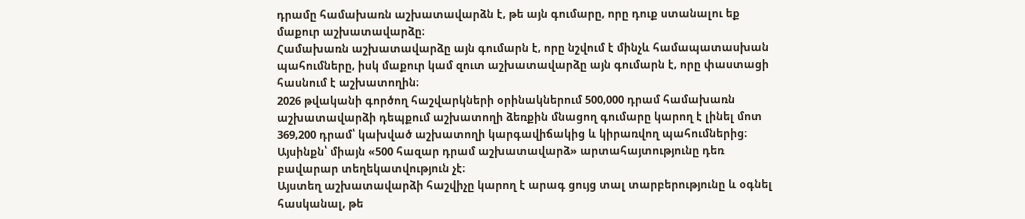դրամը համախառն աշխատավարձն է, թե այն գումարը, որը դուք ստանալու եք մաքուր աշխատավարձը։
Համախառն աշխատավարձը այն գումարն է, որը նշվում է մինչև համապատասխան պահումները, իսկ մաքուր կամ զուտ աշխատավարձը այն գումարն է, որը փաստացի հասնում է աշխատողին։
2026 թվականի գործող հաշվարկների օրինակներում 500,000 դրամ համախառն աշխատավարձի դեպքում աշխատողի ձեռքին մնացող գումարը կարող է լինել մոտ 369,200 դրամ՝ կախված աշխատողի կարգավիճակից և կիրառվող պահումներից։
Այսինքն՝ միայն «500 հազար դրամ աշխատավարձ» արտահայտությունը դեռ բավարար տեղեկատվություն չէ։
Այստեղ աշխատավարձի հաշվիչը կարող է արագ ցույց տալ տարբերությունը և օգնել հասկանալ, թե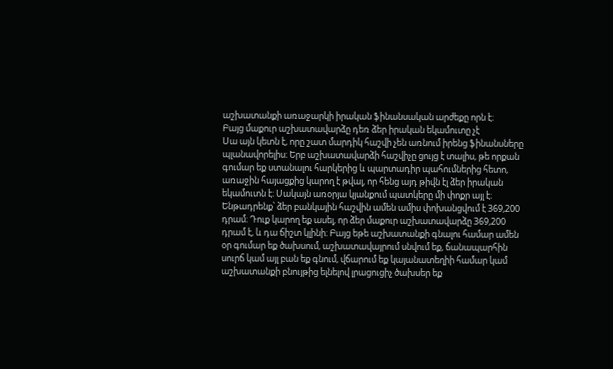աշխատանքի առաջարկի իրական ֆինանսական արժեքը որն է։
Բայց մաքուր աշխատավարձը դեռ ձեր իրական եկամուտը չէ
Սա այն կետն է, որը շատ մարդիկ հաշվի չեն առնում իրենց ֆինանսները պլանավորելիս։ Երբ աշխատավարձի հաշվիչը ցույց է տալիս, թե որքան գումար եք ստանալու հարկերից և պարտադիր պահումներից հետո, առաջին հայացքից կարող է թվալ, որ հենց այդ թիվն էլ ձեր իրական եկամուտն է։ Սակայն առօրյա կյանքում պատկերը մի փոքր այլ է։
Ենթադրենք՝ ձեր բանկային հաշվին ամեն ամիս փոխանցվում է 369,200 դրամ։ Դուք կարող եք ասել, որ ձեր մաքուր աշխատավարձը 369,200 դրամ է, և դա ճիշտ կլինի։ Բայց եթե աշխատանքի գնալու համար ամեն օր գումար եք ծախսում, աշխատավայրում սնվում եք, ճանապարհին սուրճ կամ այլ բան եք գնում, վճարում եք կայանատեղիի համար կամ աշխատանքի բնույթից ելնելով լրացուցիչ ծախսեր եք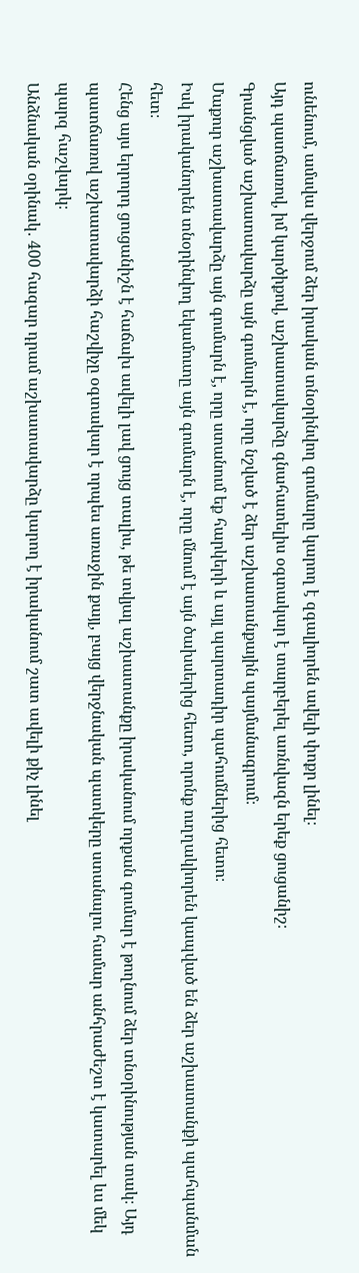ունենում, ամսվա վերջում ձեր իրական տնօրինվող գումարը կարող է զգալիորեն ավելի փոքր լինել։
Այդ պատճառով, իմ կարծիքով, աշխատավարձը գնահատելիս օգտակար է տարբերել առնվազն երեք ցուցանիշ։
Գրանցված աշխատավարձը այն գումարն է, որը նշված է ձեր աշխատանքային պայմանագրում։
Մաքուր աշխատավարձը այն գումարն է, որը ստանում եք հարկերի և այլ պարտադիր պահումներից հետո։
Իսկ իրականորեն տնօրինվող եկամուտը այն գումարն է, որը մնում է այն ծախսերից հետո, որոնք ուղղակիորեն կապված են ձեր աշխատանքի պահպանման հետ։
Հենց այս երրորդ ցուցանիշն է հաճախ ավելի լավ ցույց տալիս, թե տվյալ աշխատանքը իրականում որքան գումար է թողնում ձեր տնօրինության տակ։ Այդ պատճառով աշխատավարձի հաշվիչը օգտակար է որպես առաջին քայլ, բայց վերջնական պատկերը ստանալու համար անհրաժեշտ է կատարել ևս մեկ պարզ հաշվարկ։
Անձնական օրինակ․ 400 հազար դրամ աշխատավարձը կարող է իրականում շատ ավելի քիչ լինել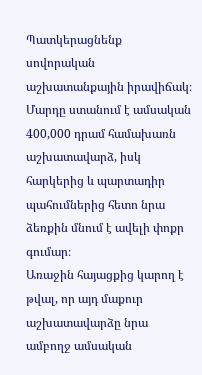Պատկերացնենք սովորական աշխատանքային իրավիճակ։ Մարդը ստանում է ամսական 400,000 դրամ համախառն աշխատավարձ, իսկ հարկերից և պարտադիր պահումներից հետո նրա ձեռքին մնում է ավելի փոքր գումար։
Առաջին հայացքից կարող է թվալ, որ այդ մաքուր աշխատավարձը նրա ամբողջ ամսական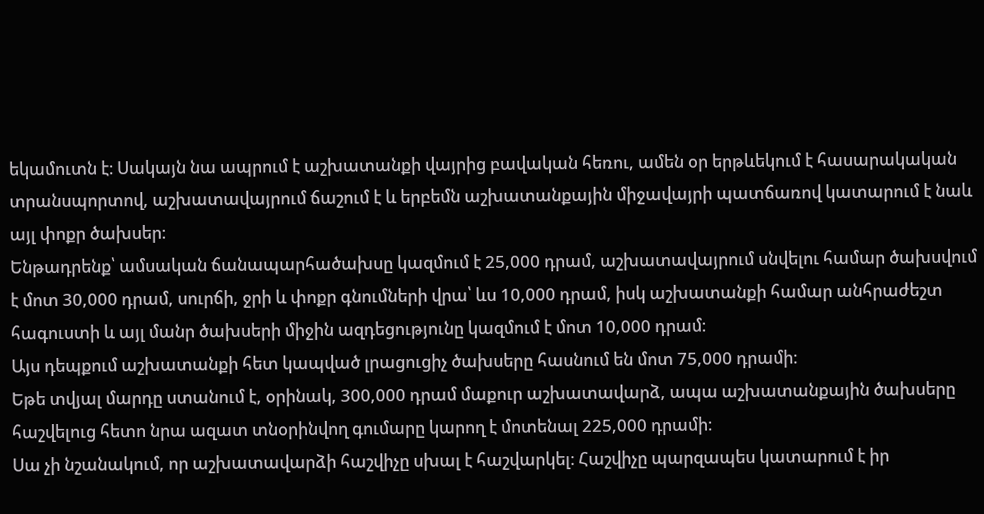եկամուտն է։ Սակայն նա ապրում է աշխատանքի վայրից բավական հեռու, ամեն օր երթևեկում է հասարակական տրանսպորտով, աշխատավայրում ճաշում է և երբեմն աշխատանքային միջավայրի պատճառով կատարում է նաև այլ փոքր ծախսեր։
Ենթադրենք՝ ամսական ճանապարհածախսը կազմում է 25,000 դրամ, աշխատավայրում սնվելու համար ծախսվում է մոտ 30,000 դրամ, սուրճի, ջրի և փոքր գնումների վրա՝ ևս 10,000 դրամ, իսկ աշխատանքի համար անհրաժեշտ հագուստի և այլ մանր ծախսերի միջին ազդեցությունը կազմում է մոտ 10,000 դրամ։
Այս դեպքում աշխատանքի հետ կապված լրացուցիչ ծախսերը հասնում են մոտ 75,000 դրամի։
Եթե տվյալ մարդը ստանում է, օրինակ, 300,000 դրամ մաքուր աշխատավարձ, ապա աշխատանքային ծախսերը հաշվելուց հետո նրա ազատ տնօրինվող գումարը կարող է մոտենալ 225,000 դրամի։
Սա չի նշանակում, որ աշխատավարձի հաշվիչը սխալ է հաշվարկել։ Հաշվիչը պարզապես կատարում է իր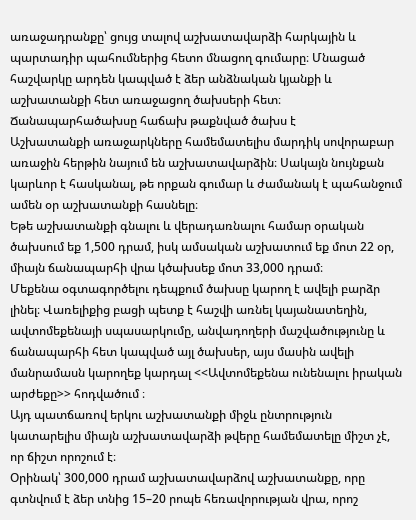առաջադրանքը՝ ցույց տալով աշխատավարձի հարկային և պարտադիր պահումներից հետո մնացող գումարը։ Մնացած հաշվարկը արդեն կապված է ձեր անձնական կյանքի և աշխատանքի հետ առաջացող ծախսերի հետ։
Ճանապարհածախսը հաճախ թաքնված ծախս է
Աշխատանքի առաջարկները համեմատելիս մարդիկ սովորաբար առաջին հերթին նայում են աշխատավարձին։ Սակայն նույնքան կարևոր է հասկանալ, թե որքան գումար և ժամանակ է պահանջում ամեն օր աշխատանքի հասնելը։
Եթե աշխատանքի գնալու և վերադառնալու համար օրական ծախսում եք 1,500 դրամ, իսկ ամսական աշխատում եք մոտ 22 օր, միայն ճանապարհի վրա կծախսեք մոտ 33,000 դրամ։
Մեքենա օգտագործելու դեպքում ծախսը կարող է ավելի բարձր լինել։ Վառելիքից բացի պետք է հաշվի առնել կայանատեղին, ավտոմեքենայի սպասարկումը, անվադողերի մաշվածությունը և ճանապարհի հետ կապված այլ ծախսեր, այս մասին ավելի մանրամասն կարողեք կարդալ <<Ավտոմեքենա ունենալու իրական արժեքը>> հոդվածում ։
Այդ պատճառով երկու աշխատանքի միջև ընտրություն կատարելիս միայն աշխատավարձի թվերը համեմատելը միշտ չէ, որ ճիշտ որոշում է։
Օրինակ՝ 300,000 դրամ աշխատավարձով աշխատանքը, որը գտնվում է ձեր տնից 15–20 րոպե հեռավորության վրա, որոշ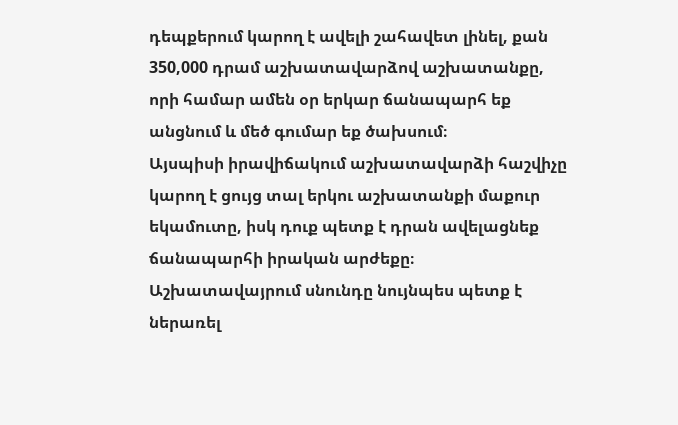դեպքերում կարող է ավելի շահավետ լինել, քան 350,000 դրամ աշխատավարձով աշխատանքը, որի համար ամեն օր երկար ճանապարհ եք անցնում և մեծ գումար եք ծախսում։
Այսպիսի իրավիճակում աշխատավարձի հաշվիչը կարող է ցույց տալ երկու աշխատանքի մաքուր եկամուտը, իսկ դուք պետք է դրան ավելացնեք ճանապարհի իրական արժեքը։
Աշխատավայրում սնունդը նույնպես պետք է ներառել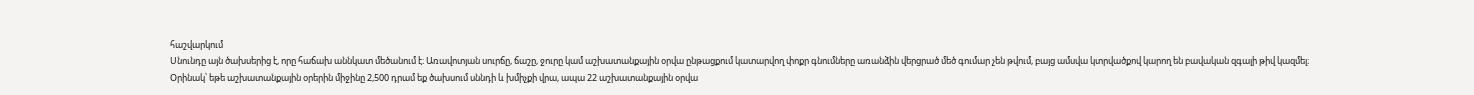հաշվարկում
Սնունդը այն ծախսերից է, որը հաճախ աննկատ մեծանում է։ Առավոտյան սուրճը, ճաշը, ջուրը կամ աշխատանքային օրվա ընթացքում կատարվող փոքր գնումները առանձին վերցրած մեծ գումար չեն թվում, բայց ամսվա կտրվածքով կարող են բավական զգալի թիվ կազմել։
Օրինակ՝ եթե աշխատանքային օրերին միջինը 2,500 դրամ եք ծախսում սննդի և խմիչքի վրա, ապա 22 աշխատանքային օրվա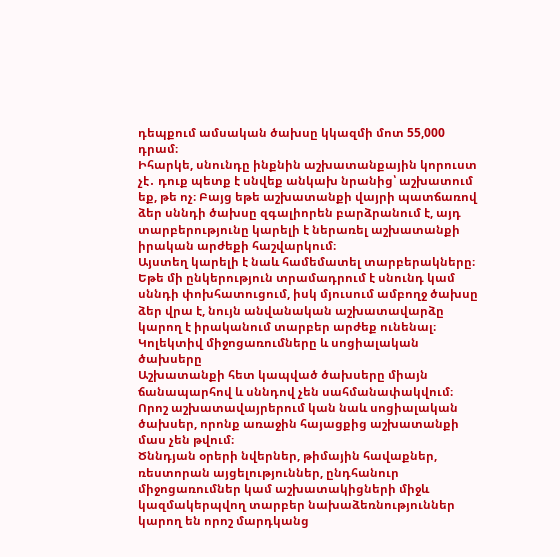դեպքում ամսական ծախսը կկազմի մոտ 55,000 դրամ։
Իհարկե, սնունդը ինքնին աշխատանքային կորուստ չէ․ դուք պետք է սնվեք անկախ նրանից՝ աշխատում եք, թե ոչ։ Բայց եթե աշխատանքի վայրի պատճառով ձեր սննդի ծախսը զգալիորեն բարձրանում է, այդ տարբերությունը կարելի է ներառել աշխատանքի իրական արժեքի հաշվարկում։
Այստեղ կարելի է նաև համեմատել տարբերակները։ Եթե մի ընկերություն տրամադրում է սնունդ կամ սննդի փոխհատուցում, իսկ մյուսում ամբողջ ծախսը ձեր վրա է, նույն անվանական աշխատավարձը կարող է իրականում տարբեր արժեք ունենալ։
Կոլեկտիվ միջոցառումները և սոցիալական ծախսերը
Աշխատանքի հետ կապված ծախսերը միայն ճանապարհով և սննդով չեն սահմանափակվում։ Որոշ աշխատավայրերում կան նաև սոցիալական ծախսեր, որոնք առաջին հայացքից աշխատանքի մաս չեն թվում։
Ծննդյան օրերի նվերներ, թիմային հավաքներ, ռեստորան այցելություններ, ընդհանուր միջոցառումներ կամ աշխատակիցների միջև կազմակերպվող տարբեր նախաձեռնություններ կարող են որոշ մարդկանց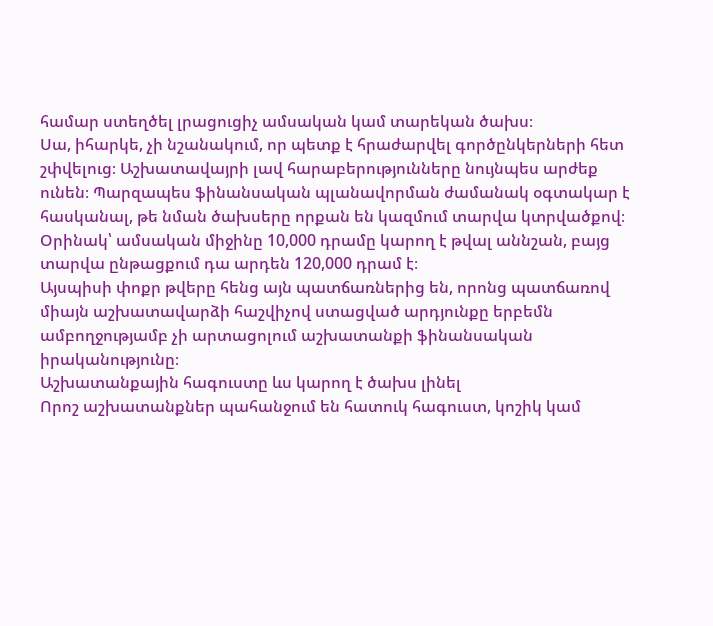համար ստեղծել լրացուցիչ ամսական կամ տարեկան ծախս։
Սա, իհարկե, չի նշանակում, որ պետք է հրաժարվել գործընկերների հետ շփվելուց։ Աշխատավայրի լավ հարաբերությունները նույնպես արժեք ունեն։ Պարզապես ֆինանսական պլանավորման ժամանակ օգտակար է հասկանալ, թե նման ծախսերը որքան են կազմում տարվա կտրվածքով։
Օրինակ՝ ամսական միջինը 10,000 դրամը կարող է թվալ աննշան, բայց տարվա ընթացքում դա արդեն 120,000 դրամ է։
Այսպիսի փոքր թվերը հենց այն պատճառներից են, որոնց պատճառով միայն աշխատավարձի հաշվիչով ստացված արդյունքը երբեմն ամբողջությամբ չի արտացոլում աշխատանքի ֆինանսական իրականությունը։
Աշխատանքային հագուստը ևս կարող է ծախս լինել
Որոշ աշխատանքներ պահանջում են հատուկ հագուստ, կոշիկ կամ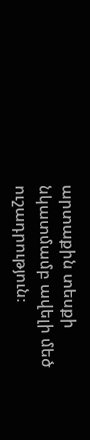արտաքին տեսքի նկատմամբ ավելի մեծ ուշադրություն։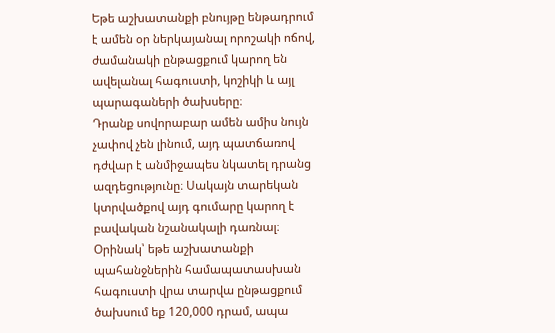Եթե աշխատանքի բնույթը ենթադրում է ամեն օր ներկայանալ որոշակի ոճով, ժամանակի ընթացքում կարող են ավելանալ հագուստի, կոշիկի և այլ պարագաների ծախսերը։
Դրանք սովորաբար ամեն ամիս նույն չափով չեն լինում, այդ պատճառով դժվար է անմիջապես նկատել դրանց ազդեցությունը։ Սակայն տարեկան կտրվածքով այդ գումարը կարող է բավական նշանակալի դառնալ։
Օրինակ՝ եթե աշխատանքի պահանջներին համապատասխան հագուստի վրա տարվա ընթացքում ծախսում եք 120,000 դրամ, ապա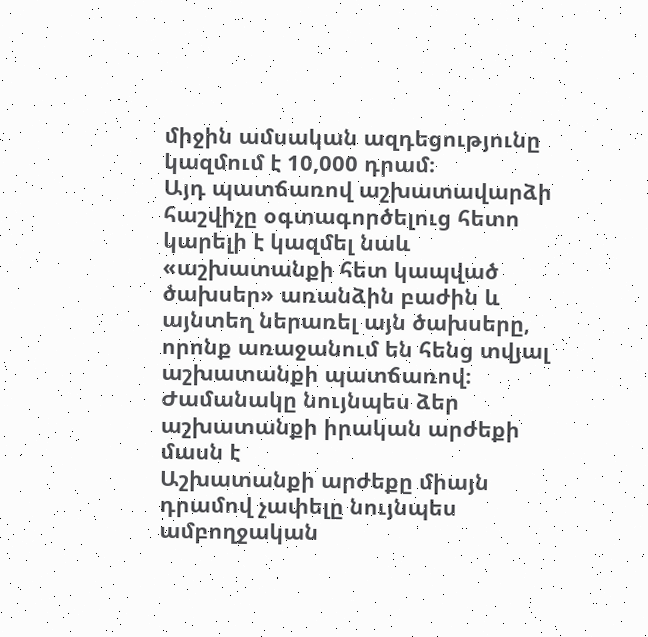միջին ամսական ազդեցությունը կազմում է 10,000 դրամ։
Այդ պատճառով աշխատավարձի հաշվիչը օգտագործելուց հետո կարելի է կազմել նաև «աշխատանքի հետ կապված ծախսեր» առանձին բաժին և այնտեղ ներառել այն ծախսերը, որոնք առաջանում են հենց տվյալ աշխատանքի պատճառով։
Ժամանակը նույնպես ձեր աշխատանքի իրական արժեքի մասն է
Աշխատանքի արժեքը միայն դրամով չափելը նույնպես ամբողջական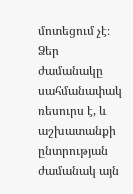մոտեցում չէ։ Ձեր ժամանակը սահմանափակ ռեսուրս է, և աշխատանքի ընտրության ժամանակ այն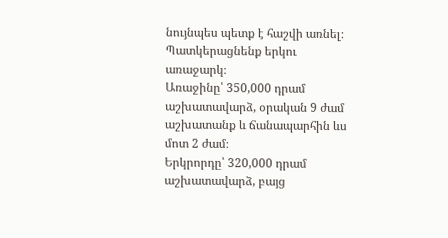նույնպես պետք է հաշվի առնել։
Պատկերացնենք երկու առաջարկ։
Առաջինը՝ 350,000 դրամ աշխատավարձ, օրական 9 ժամ աշխատանք և ճանապարհին ևս մոտ 2 ժամ։
Երկրորդը՝ 320,000 դրամ աշխատավարձ, բայց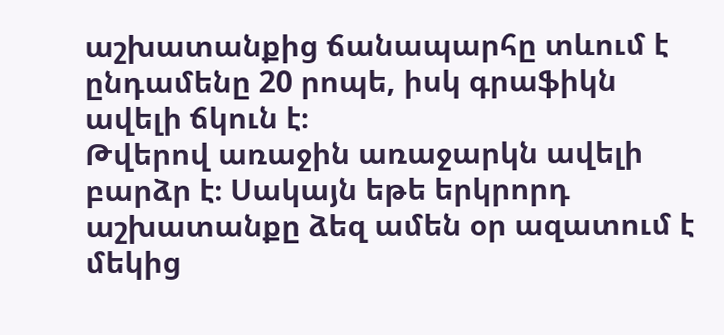աշխատանքից ճանապարհը տևում է ընդամենը 20 րոպե, իսկ գրաֆիկն ավելի ճկուն է։
Թվերով առաջին առաջարկն ավելի բարձր է։ Սակայն եթե երկրորդ աշխատանքը ձեզ ամեն օր ազատում է մեկից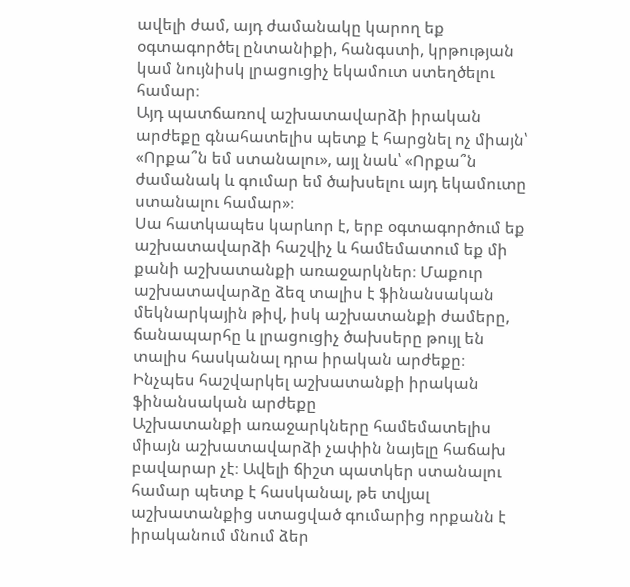ավելի ժամ, այդ ժամանակը կարող եք օգտագործել ընտանիքի, հանգստի, կրթության կամ նույնիսկ լրացուցիչ եկամուտ ստեղծելու համար։
Այդ պատճառով աշխատավարձի իրական արժեքը գնահատելիս պետք է հարցնել ոչ միայն՝ «Որքա՞ն եմ ստանալու», այլ նաև՝ «Որքա՞ն ժամանակ և գումար եմ ծախսելու այդ եկամուտը ստանալու համար»։
Սա հատկապես կարևոր է, երբ օգտագործում եք աշխատավարձի հաշվիչ և համեմատում եք մի քանի աշխատանքի առաջարկներ։ Մաքուր աշխատավարձը ձեզ տալիս է ֆինանսական մեկնարկային թիվ, իսկ աշխատանքի ժամերը, ճանապարհը և լրացուցիչ ծախսերը թույլ են տալիս հասկանալ դրա իրական արժեքը։
Ինչպես հաշվարկել աշխատանքի իրական ֆինանսական արժեքը
Աշխատանքի առաջարկները համեմատելիս միայն աշխատավարձի չափին նայելը հաճախ բավարար չէ։ Ավելի ճիշտ պատկեր ստանալու համար պետք է հասկանալ, թե տվյալ աշխատանքից ստացված գումարից որքանն է իրականում մնում ձեր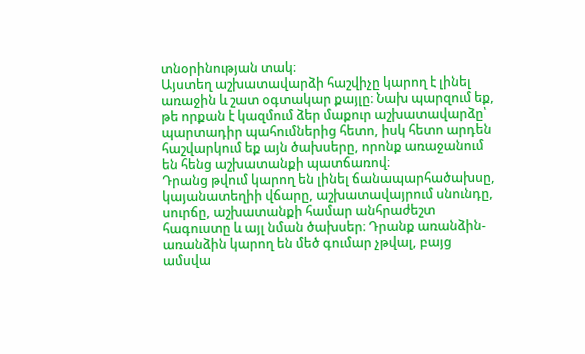տնօրինության տակ։
Այստեղ աշխատավարձի հաշվիչը կարող է լինել առաջին և շատ օգտակար քայլը։ Նախ պարզում եք, թե որքան է կազմում ձեր մաքուր աշխատավարձը՝ պարտադիր պահումներից հետո, իսկ հետո արդեն հաշվարկում եք այն ծախսերը, որոնք առաջանում են հենց աշխատանքի պատճառով։
Դրանց թվում կարող են լինել ճանապարհածախսը, կայանատեղիի վճարը, աշխատավայրում սնունդը, սուրճը, աշխատանքի համար անհրաժեշտ հագուստը և այլ նման ծախսեր։ Դրանք առանձին-առանձին կարող են մեծ գումար չթվալ, բայց ամսվա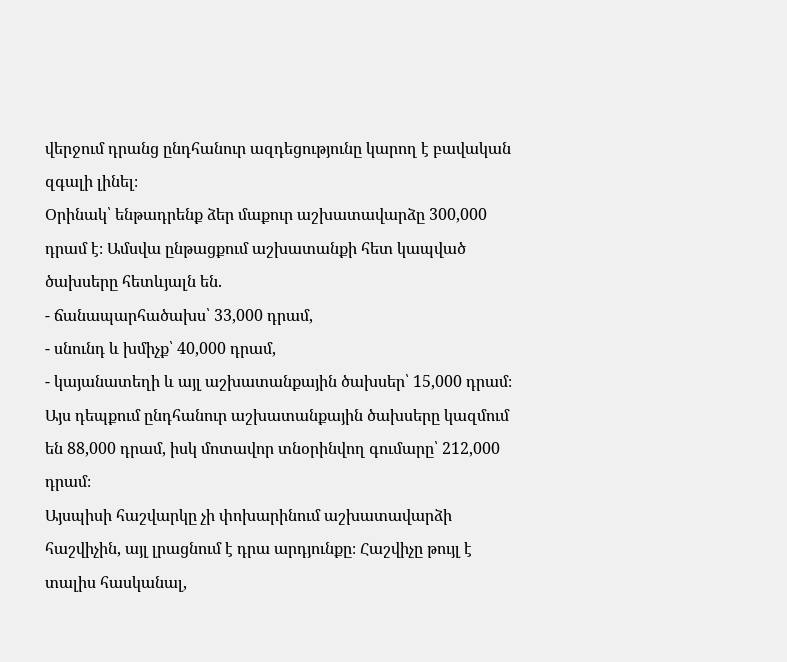վերջում դրանց ընդհանուր ազդեցությունը կարող է բավական զգալի լինել։
Օրինակ՝ ենթադրենք ձեր մաքուր աշխատավարձը 300,000 դրամ է։ Ամսվա ընթացքում աշխատանքի հետ կապված ծախսերը հետևյալն են.
- ճանապարհածախս՝ 33,000 դրամ,
- սնունդ և խմիչք՝ 40,000 դրամ,
- կայանատեղի և այլ աշխատանքային ծախսեր՝ 15,000 դրամ։
Այս դեպքում ընդհանուր աշխատանքային ծախսերը կազմում են 88,000 դրամ, իսկ մոտավոր տնօրինվող գումարը՝ 212,000 դրամ։
Այսպիսի հաշվարկը չի փոխարինում աշխատավարձի հաշվիչին, այլ լրացնում է դրա արդյունքը։ Հաշվիչը թույլ է տալիս հասկանալ,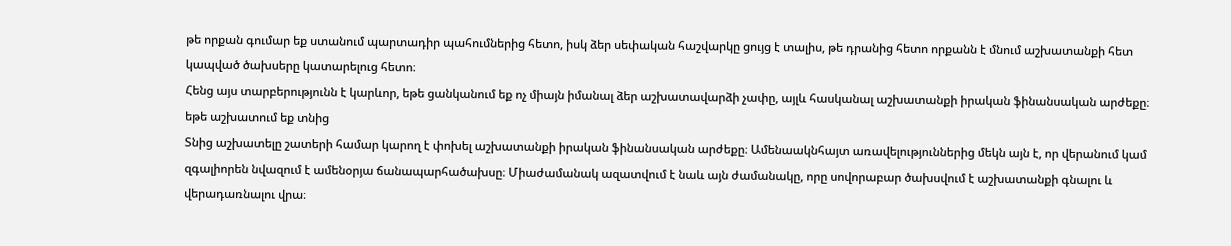թե որքան գումար եք ստանում պարտադիր պահումներից հետո, իսկ ձեր սեփական հաշվարկը ցույց է տալիս, թե դրանից հետո որքանն է մնում աշխատանքի հետ կապված ծախսերը կատարելուց հետո։
Հենց այս տարբերությունն է կարևոր, եթե ցանկանում եք ոչ միայն իմանալ ձեր աշխատավարձի չափը, այլև հասկանալ աշխատանքի իրական ֆինանսական արժեքը։
եթե աշխատում եք տնից
Տնից աշխատելը շատերի համար կարող է փոխել աշխատանքի իրական ֆինանսական արժեքը։ Ամենաակնհայտ առավելություններից մեկն այն է, որ վերանում կամ զգալիորեն նվազում է ամենօրյա ճանապարհածախսը։ Միաժամանակ ազատվում է նաև այն ժամանակը, որը սովորաբար ծախսվում է աշխատանքի գնալու և վերադառնալու վրա։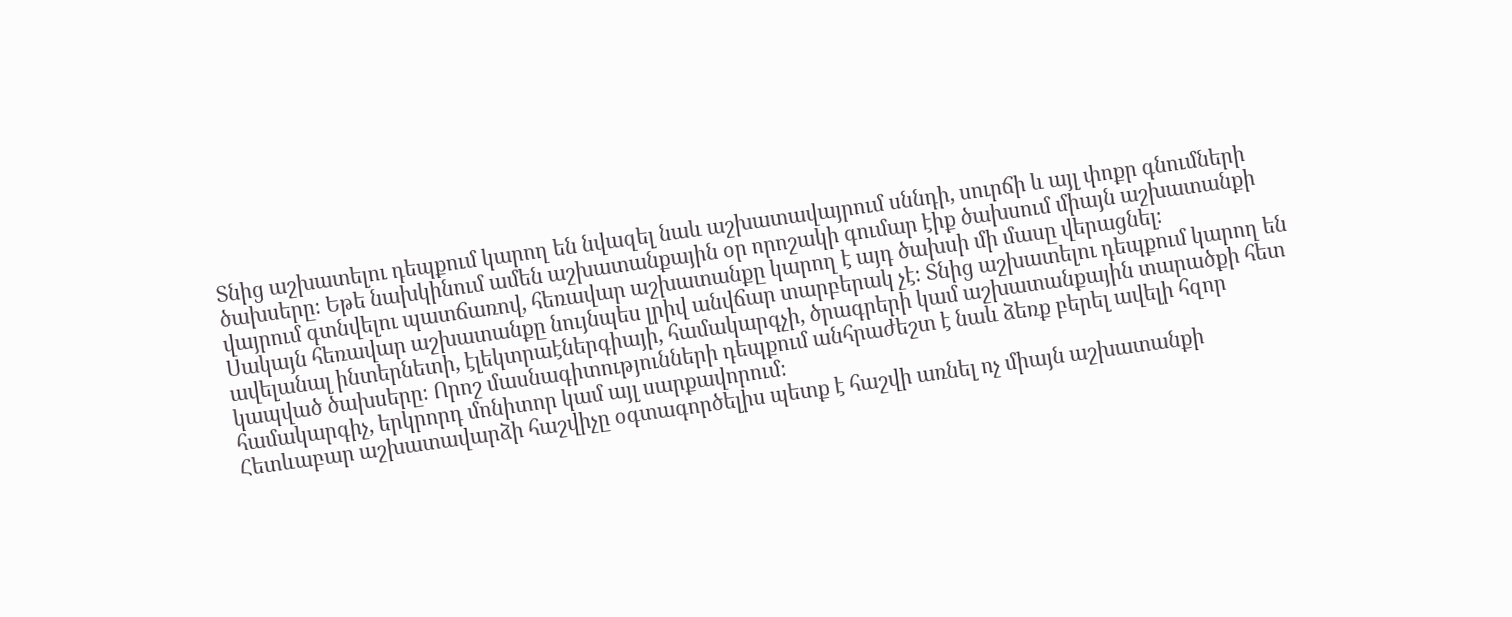Տնից աշխատելու դեպքում կարող են նվազել նաև աշխատավայրում սննդի, սուրճի և այլ փոքր գնումների ծախսերը։ Եթե նախկինում ամեն աշխատանքային օր որոշակի գումար էիք ծախսում միայն աշխատանքի վայրում գտնվելու պատճառով, հեռավար աշխատանքը կարող է այդ ծախսի մի մասը վերացնել։
Սակայն հեռավար աշխատանքը նույնպես լրիվ անվճար տարբերակ չէ։ Տնից աշխատելու դեպքում կարող են ավելանալ ինտերնետի, էլեկտրաէներգիայի, համակարգչի, ծրագրերի կամ աշխատանքային տարածքի հետ կապված ծախսերը։ Որոշ մասնագիտությունների դեպքում անհրաժեշտ է նաև ձեռք բերել ավելի հզոր համակարգիչ, երկրորդ մոնիտոր կամ այլ սարքավորում։
Հետևաբար աշխատավարձի հաշվիչը օգտագործելիս պետք է հաշվի առնել ոչ միայն աշխատանքի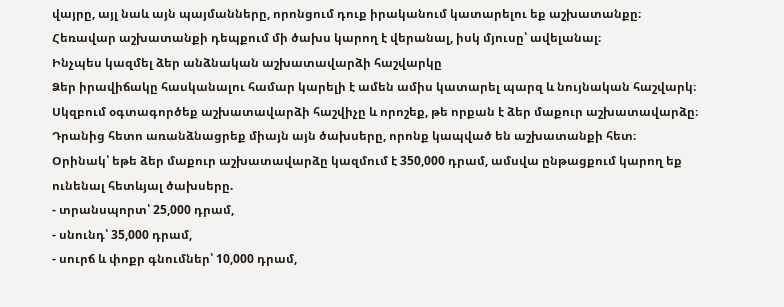վայրը, այլ նաև այն պայմանները, որոնցում դուք իրականում կատարելու եք աշխատանքը։ Հեռավար աշխատանքի դեպքում մի ծախս կարող է վերանալ, իսկ մյուսը՝ ավելանալ։
Ինչպես կազմել ձեր անձնական աշխատավարձի հաշվարկը
Ձեր իրավիճակը հասկանալու համար կարելի է ամեն ամիս կատարել պարզ և նույնական հաշվարկ։ Սկզբում օգտագործեք աշխատավարձի հաշվիչը և որոշեք, թե որքան է ձեր մաքուր աշխատավարձը։ Դրանից հետո առանձնացրեք միայն այն ծախսերը, որոնք կապված են աշխատանքի հետ։
Օրինակ՝ եթե ձեր մաքուր աշխատավարձը կազմում է 350,000 դրամ, ամսվա ընթացքում կարող եք ունենալ հետևյալ ծախսերը.
- տրանսպորտ՝ 25,000 դրամ,
- սնունդ՝ 35,000 դրամ,
- սուրճ և փոքր գնումներ՝ 10,000 դրամ,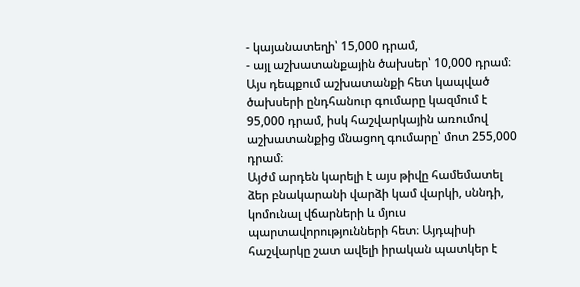- կայանատեղի՝ 15,000 դրամ,
- այլ աշխատանքային ծախսեր՝ 10,000 դրամ։
Այս դեպքում աշխատանքի հետ կապված ծախսերի ընդհանուր գումարը կազմում է 95,000 դրամ, իսկ հաշվարկային առումով աշխատանքից մնացող գումարը՝ մոտ 255,000 դրամ։
Այժմ արդեն կարելի է այս թիվը համեմատել ձեր բնակարանի վարձի կամ վարկի, սննդի, կոմունալ վճարների և մյուս պարտավորությունների հետ։ Այդպիսի հաշվարկը շատ ավելի իրական պատկեր է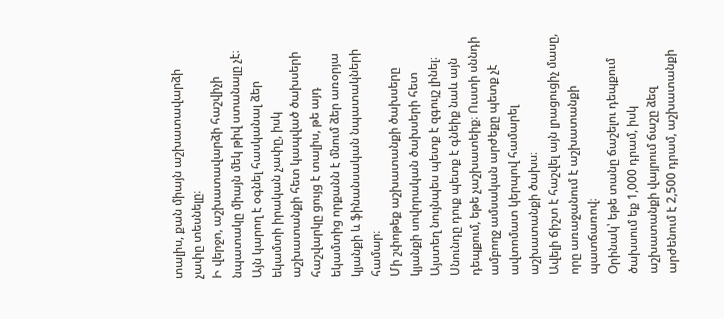տալիս, քան միայն աշխատավարձի չափը տեսնելը։
Ի վերջո, աշխատավարձի հաշվիչի նպատակը միայն մեկ թիվ ստանալը չէ։ Այն կարող է օգնել հասկանալ ձեր եկամտի իրական չափը, իսկ աշխատանքի հետ կապված ծախսերի հաշվարկը ցույց է տալիս, թե այդ եկամտից որքանն է մնում ձեր առօրյա կյանքի և ֆինանսական նպատակների համար։
Մի շփոթեք աշխատանքի ծախսերը կյանքի սովորական ծախսերի հետ
Այստեղ նույնպես պետք է զգույշ լինել։
Սնունդը դուք պետք է գնեիք նաև այն դեպքում, եթե չաշխատեիք։ Ուստի սննդի ամբողջ ամսական արժեքը պետք չէ ավտոմատ կերպով համարել աշխատանքի ծախս։
Ավելի ճիշտ է հաշվել այն լրացուցիչ մասը, որը առաջանում է աշխատանքի պատճառով։
Օրինակ՝ եթե տանը ճաշելու դեպքում ծախսում եք 1,000 դրամ, իսկ աշխատանքի վայրում ճաշը ձեզ արժենում է 2,500 դրամ, աշխատանքի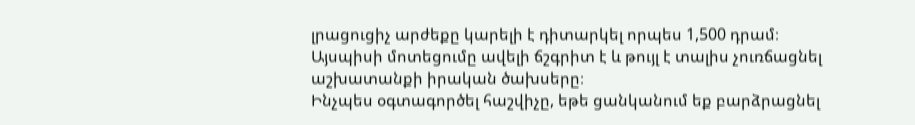լրացուցիչ արժեքը կարելի է դիտարկել որպես 1,500 դրամ։
Այսպիսի մոտեցումը ավելի ճշգրիտ է և թույլ է տալիս չուռճացնել աշխատանքի իրական ծախսերը։
Ինչպես օգտագործել հաշվիչը, եթե ցանկանում եք բարձրացնել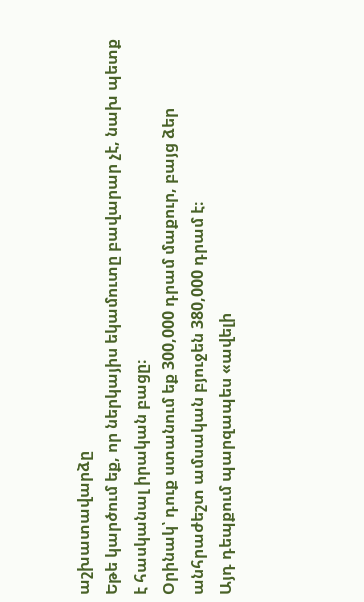աշխատավարձը
Եթե կարծում եք, որ ներկայիս եկամուտը բավարար չէ, նախ պետք է հասկանալ իրական բացը։
Օրինակ՝ դուք ստանում եք 300,000 դրամ մաքուր, բայց ձեր անհրաժեշտ ամսական բյուջեն 380,000 դրամ է։
Այդ դեպքում պարզապես «ավելի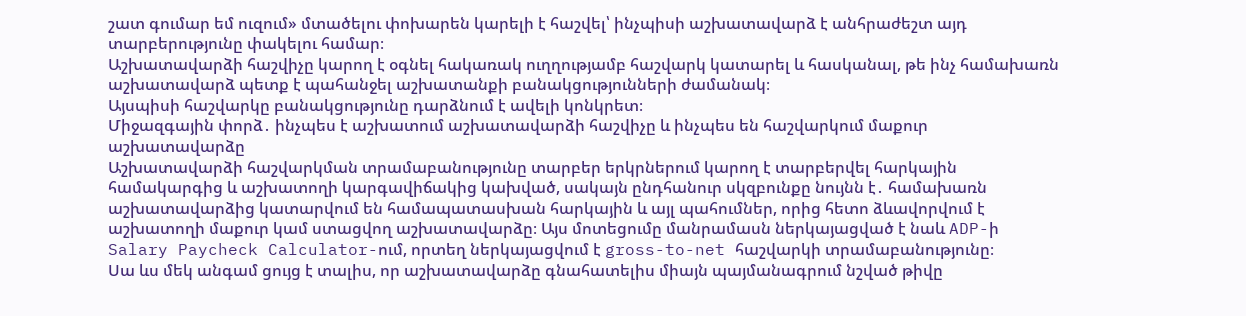շատ գումար եմ ուզում» մտածելու փոխարեն կարելի է հաշվել՝ ինչպիսի աշխատավարձ է անհրաժեշտ այդ տարբերությունը փակելու համար։
Աշխատավարձի հաշվիչը կարող է օգնել հակառակ ուղղությամբ հաշվարկ կատարել և հասկանալ, թե ինչ համախառն աշխատավարձ պետք է պահանջել աշխատանքի բանակցությունների ժամանակ։
Այսպիսի հաշվարկը բանակցությունը դարձնում է ավելի կոնկրետ։
Միջազգային փորձ․ ինչպես է աշխատում աշխատավարձի հաշվիչը և ինչպես են հաշվարկում մաքուր աշխատավարձը
Աշխատավարձի հաշվարկման տրամաբանությունը տարբեր երկրներում կարող է տարբերվել հարկային համակարգից և աշխատողի կարգավիճակից կախված, սակայն ընդհանուր սկզբունքը նույնն է․ համախառն աշխատավարձից կատարվում են համապատասխան հարկային և այլ պահումներ, որից հետո ձևավորվում է աշխատողի մաքուր կամ ստացվող աշխատավարձը։ Այս մոտեցումը մանրամասն ներկայացված է նաև ADP-ի Salary Paycheck Calculator-ում, որտեղ ներկայացվում է gross-to-net հաշվարկի տրամաբանությունը։
Սա ևս մեկ անգամ ցույց է տալիս, որ աշխատավարձը գնահատելիս միայն պայմանագրում նշված թիվը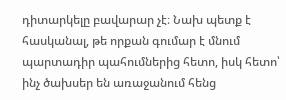դիտարկելը բավարար չէ։ Նախ պետք է հասկանալ, թե որքան գումար է մնում պարտադիր պահումներից հետո, իսկ հետո՝ ինչ ծախսեր են առաջանում հենց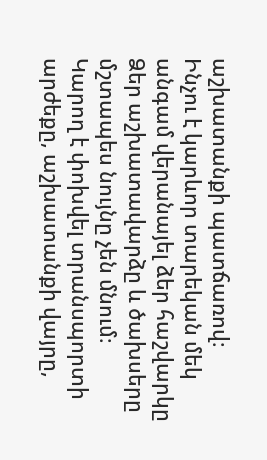աշխատանքի պատճառով։
Ինչու է կարևոր տարեկան մեկ անգամ վերանայել ձեր հաշվարկը
Ձեր աշխատավարձը և ծախսերը մշտապես նույնը չեն մնում։
Կարող է փոխվել տրանսպորտի արժեքը, աշխատանքի վայրը,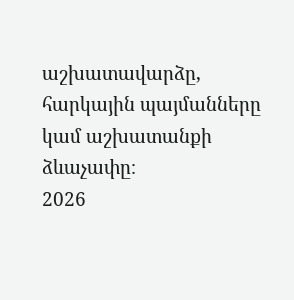աշխատավարձը, հարկային պայմանները կամ աշխատանքի ձևաչափը։
2026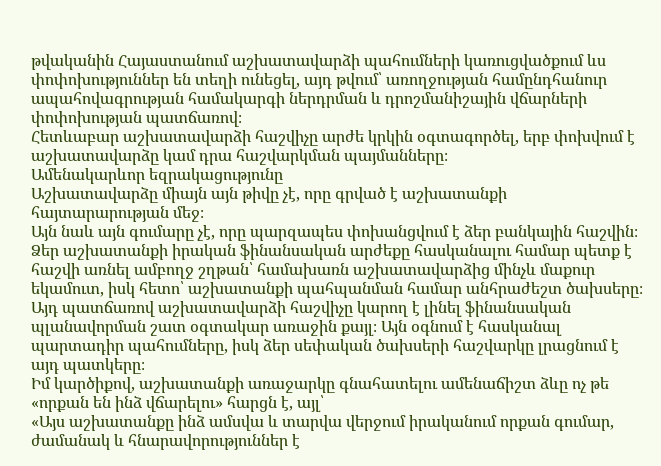թվականին Հայաստանում աշխատավարձի պահումների կառուցվածքում ևս փոփոխություններ են տեղի ունեցել, այդ թվում՝ առողջության համընդհանուր ապահովագրության համակարգի ներդրման և դրոշմանիշային վճարների փոփոխության պատճառով։
Հետևաբար աշխատավարձի հաշվիչը արժե կրկին օգտագործել, երբ փոխվում է աշխատավարձը կամ դրա հաշվարկման պայմանները։
Ամենակարևոր եզրակացությունը
Աշխատավարձը միայն այն թիվը չէ, որը գրված է աշխատանքի հայտարարության մեջ։
Այն նաև այն գումարը չէ, որը պարզապես փոխանցվում է ձեր բանկային հաշվին։
Ձեր աշխատանքի իրական ֆինանսական արժեքը հասկանալու համար պետք է հաշվի առնել ամբողջ շղթան՝ համախառն աշխատավարձից մինչև մաքուր եկամուտ, իսկ հետո՝ աշխատանքի պահպանման համար անհրաժեշտ ծախսերը։
Այդ պատճառով աշխատավարձի հաշվիչը կարող է լինել ֆինանսական պլանավորման շատ օգտակար առաջին քայլ։ Այն օգնում է հասկանալ պարտադիր պահումները, իսկ ձեր սեփական ծախսերի հաշվարկը լրացնում է այդ պատկերը։
Իմ կարծիքով, աշխատանքի առաջարկը գնահատելու ամենաճիշտ ձևը ոչ թե «որքան են ինձ վճարելու» հարցն է, այլ՝
«Այս աշխատանքը ինձ ամսվա և տարվա վերջում իրականում որքան գումար, ժամանակ և հնարավորություններ է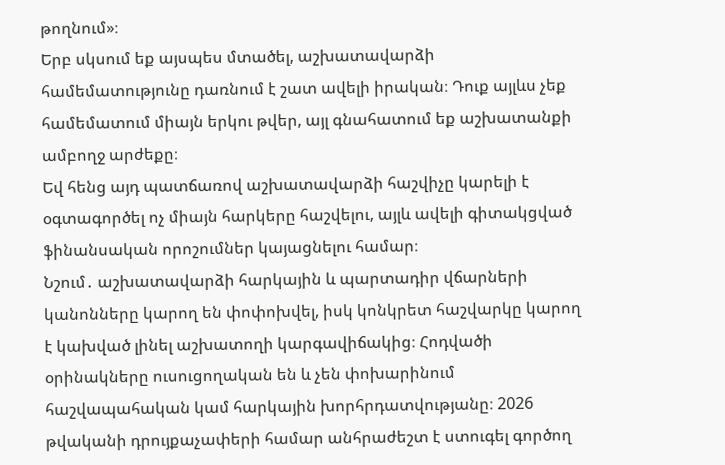թողնում»։
Երբ սկսում եք այսպես մտածել, աշխատավարձի համեմատությունը դառնում է շատ ավելի իրական։ Դուք այլևս չեք համեմատում միայն երկու թվեր, այլ գնահատում եք աշխատանքի ամբողջ արժեքը։
Եվ հենց այդ պատճառով աշխատավարձի հաշվիչը կարելի է օգտագործել ոչ միայն հարկերը հաշվելու, այլև ավելի գիտակցված ֆինանսական որոշումներ կայացնելու համար։
Նշում․ աշխատավարձի հարկային և պարտադիր վճարների կանոնները կարող են փոփոխվել, իսկ կոնկրետ հաշվարկը կարող է կախված լինել աշխատողի կարգավիճակից։ Հոդվածի օրինակները ուսուցողական են և չեն փոխարինում հաշվապահական կամ հարկային խորհրդատվությանը։ 2026 թվականի դրույքաչափերի համար անհրաժեշտ է ստուգել գործող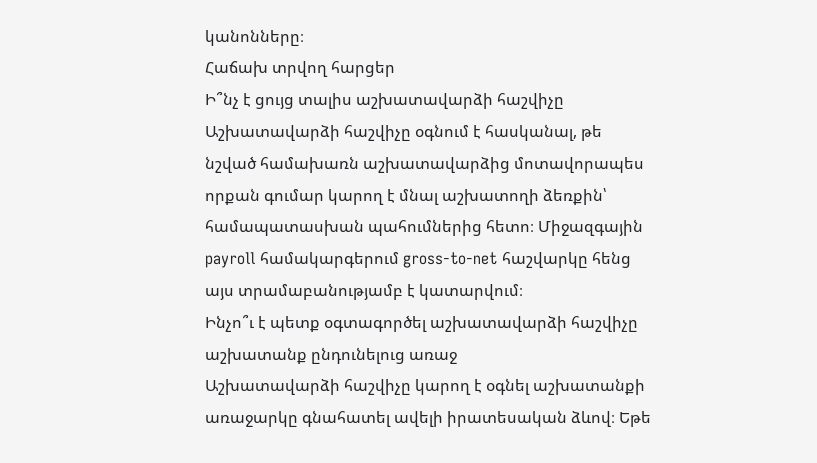կանոնները։
Հաճախ տրվող հարցեր
Ի՞նչ է ցույց տալիս աշխատավարձի հաշվիչը
Աշխատավարձի հաշվիչը օգնում է հասկանալ, թե նշված համախառն աշխատավարձից մոտավորապես որքան գումար կարող է մնալ աշխատողի ձեռքին՝ համապատասխան պահումներից հետո։ Միջազգային payroll համակարգերում gross-to-net հաշվարկը հենց այս տրամաբանությամբ է կատարվում։
Ինչո՞ւ է պետք օգտագործել աշխատավարձի հաշվիչը աշխատանք ընդունելուց առաջ
Աշխատավարձի հաշվիչը կարող է օգնել աշխատանքի առաջարկը գնահատել ավելի իրատեսական ձևով։ Եթե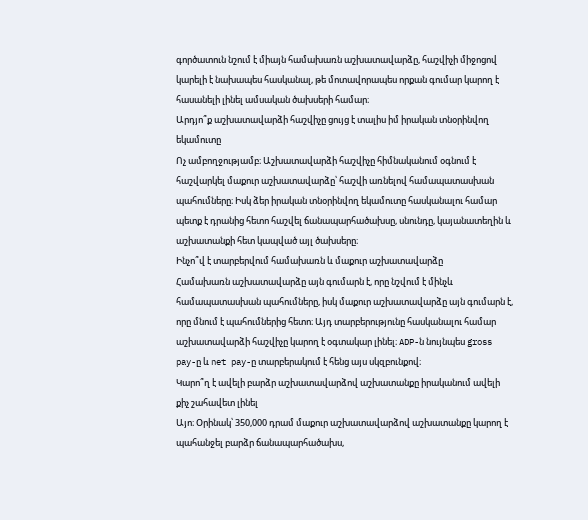գործատուն նշում է միայն համախառն աշխատավարձը, հաշվիչի միջոցով կարելի է նախապես հասկանալ, թե մոտավորապես որքան գումար կարող է հասանելի լինել ամսական ծախսերի համար։
Արդյո՞ք աշխատավարձի հաշվիչը ցույց է տալիս իմ իրական տնօրինվող եկամուտը
Ոչ ամբողջությամբ։ Աշխատավարձի հաշվիչը հիմնականում օգնում է հաշվարկել մաքուր աշխատավարձը՝ հաշվի առնելով համապատասխան պահումները։ Իսկ ձեր իրական տնօրինվող եկամուտը հասկանալու համար պետք է դրանից հետո հաշվել ճանապարհածախսը, սնունդը, կայանատեղին և աշխատանքի հետ կապված այլ ծախսերը։
Ինչո՞վ է տարբերվում համախառն և մաքուր աշխատավարձը
Համախառն աշխատավարձը այն գումարն է, որը նշվում է մինչև համապատասխան պահումները, իսկ մաքուր աշխատավարձը այն գումարն է, որը մնում է պահումներից հետո։ Այդ տարբերությունը հասկանալու համար աշխատավարձի հաշվիչը կարող է օգտակար լինել։ ADP-ն նույնպես gross pay-ը և net pay-ը տարբերակում է հենց այս սկզբունքով։
Կարո՞ղ է ավելի բարձր աշխատավարձով աշխատանքը իրականում ավելի քիչ շահավետ լինել
Այո։ Օրինակ՝ 350,000 դրամ մաքուր աշխատավարձով աշխատանքը կարող է պահանջել բարձր ճանապարհածախս,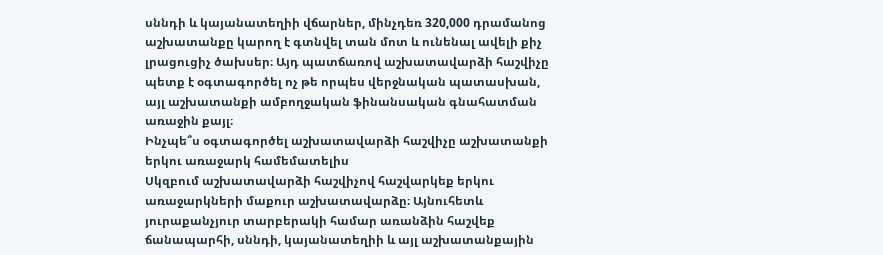սննդի և կայանատեղիի վճարներ, մինչդեռ 320,000 դրամանոց աշխատանքը կարող է գտնվել տան մոտ և ունենալ ավելի քիչ լրացուցիչ ծախսեր։ Այդ պատճառով աշխատավարձի հաշվիչը պետք է օգտագործել ոչ թե որպես վերջնական պատասխան, այլ աշխատանքի ամբողջական ֆինանսական գնահատման առաջին քայլ։
Ինչպե՞ս օգտագործել աշխատավարձի հաշվիչը աշխատանքի երկու առաջարկ համեմատելիս
Սկզբում աշխատավարձի հաշվիչով հաշվարկեք երկու առաջարկների մաքուր աշխատավարձը։ Այնուհետև յուրաքանչյուր տարբերակի համար առանձին հաշվեք ճանապարհի, սննդի, կայանատեղիի և այլ աշխատանքային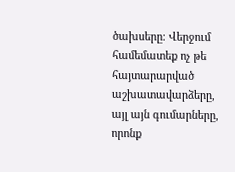ծախսերը։ Վերջում համեմատեք ոչ թե հայտարարված աշխատավարձերը, այլ այն գումարները, որոնք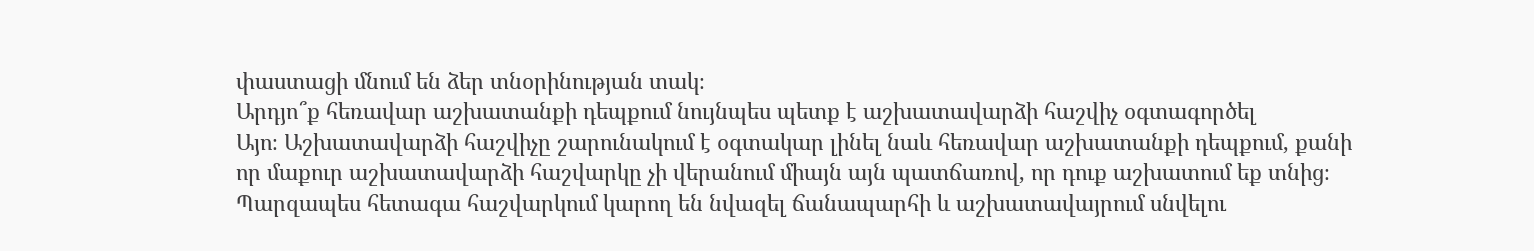փաստացի մնում են ձեր տնօրինության տակ։
Արդյո՞ք հեռավար աշխատանքի դեպքում նույնպես պետք է աշխատավարձի հաշվիչ օգտագործել
Այո։ Աշխատավարձի հաշվիչը շարունակում է օգտակար լինել նաև հեռավար աշխատանքի դեպքում, քանի որ մաքուր աշխատավարձի հաշվարկը չի վերանում միայն այն պատճառով, որ դուք աշխատում եք տնից։ Պարզապես հետագա հաշվարկում կարող են նվազել ճանապարհի և աշխատավայրում սնվելու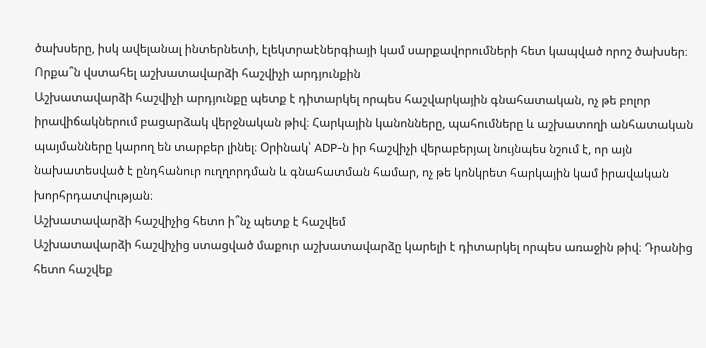ծախսերը, իսկ ավելանալ ինտերնետի, էլեկտրաէներգիայի կամ սարքավորումների հետ կապված որոշ ծախսեր։
Որքա՞ն վստահել աշխատավարձի հաշվիչի արդյունքին
Աշխատավարձի հաշվիչի արդյունքը պետք է դիտարկել որպես հաշվարկային գնահատական, ոչ թե բոլոր իրավիճակներում բացարձակ վերջնական թիվ։ Հարկային կանոնները, պահումները և աշխատողի անհատական պայմանները կարող են տարբեր լինել։ Օրինակ՝ ADP-ն իր հաշվիչի վերաբերյալ նույնպես նշում է, որ այն նախատեսված է ընդհանուր ուղղորդման և գնահատման համար, ոչ թե կոնկրետ հարկային կամ իրավական խորհրդատվության։
Աշխատավարձի հաշվիչից հետո ի՞նչ պետք է հաշվեմ
Աշխատավարձի հաշվիչից ստացված մաքուր աշխատավարձը կարելի է դիտարկել որպես առաջին թիվ։ Դրանից հետո հաշվեք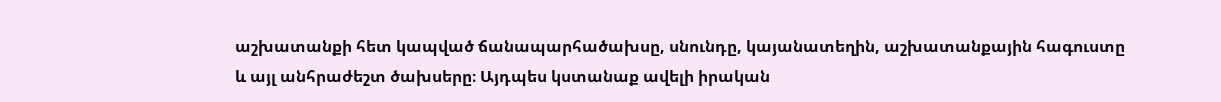աշխատանքի հետ կապված ճանապարհածախսը, սնունդը, կայանատեղին, աշխատանքային հագուստը և այլ անհրաժեշտ ծախսերը։ Այդպես կստանաք ավելի իրական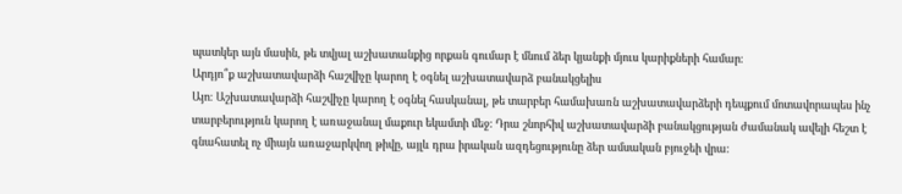պատկեր այն մասին, թե տվյալ աշխատանքից որքան գումար է մնում ձեր կյանքի մյուս կարիքների համար։
Արդյո՞ք աշխատավարձի հաշվիչը կարող է օգնել աշխատավարձ բանակցելիս
Այո։ Աշխատավարձի հաշվիչը կարող է օգնել հասկանալ, թե տարբեր համախառն աշխատավարձերի դեպքում մոտավորապես ինչ տարբերություն կարող է առաջանալ մաքուր եկամտի մեջ։ Դրա շնորհիվ աշխատավարձի բանակցության ժամանակ ավելի հեշտ է գնահատել ոչ միայն առաջարկվող թիվը, այլև դրա իրական ազդեցությունը ձեր ամսական բյուջեի վրա։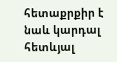հետաքրքիր է նաև կարդալ հետևյալ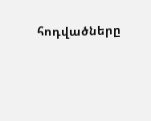հոդվածները